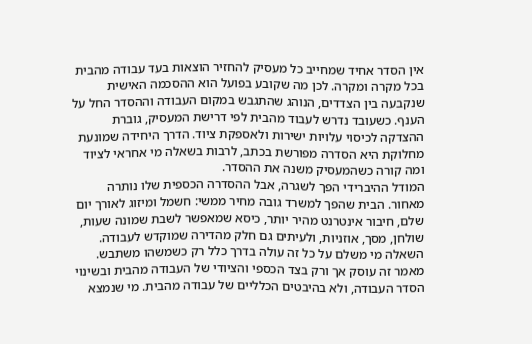אין הסדר אחיד שמחייב כל מעסיק להחזיר הוצאות בעד עבודה מהבית בכל מקרה ומקרה. לכן מה שקובע בפועל הוא ההסכמה האישית שנקבעה בין הצדדים, הנוהג שהתגבש במקום העבודה וההסדר החל על הענף. כשעובד נדרש לעבוד מהבית לפי דרישת המעסיק, גוברת ההצדקה לכיסוי עלויות ישירות ולאספקת ציוד. הדרך היחידה שמונעת מחלוקת היא הסדרה מפורשת בכתב, לרבות בשאלה מי אחראי לציוד ומה קורה כשהמעסיק משנה את ההסדר.
המודל ההיברידי הפך לשגרה, אבל ההסדרה הכספית שלו נותרה מאחור. הבית שהפך למשרד גובה מחיר ממשי: חשמל ומיזוג לאורך יום שלם, חיבור אינטרנט מהיר יותר, כיסא שמאפשר לשבת שמונה שעות, שולחן, מסך, אוזניות, ולעיתים גם חלק מהדירה שמוקדש לעבודה. השאלה מי משלם על כל זה עולה בדרך כלל רק כשמשהו משתבש.
מאמר זה עוסק אך ורק בצד הכספי והציודי של העבודה מהבית ובשינוי הסדר העבודה, ולא בהיבטים הכלליים של עבודה מהבית. מי שנמצא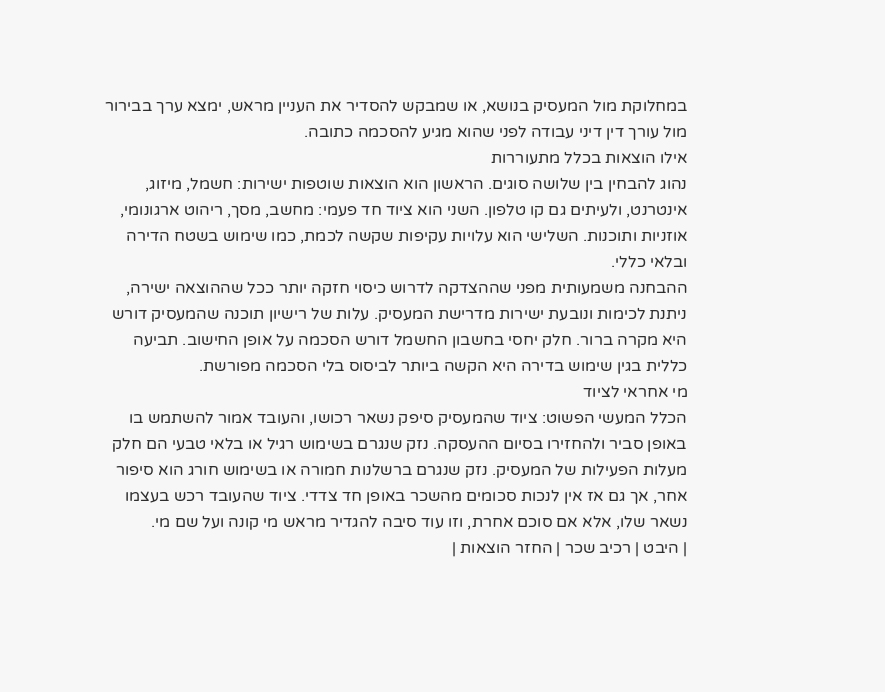במחלוקת מול המעסיק בנושא, או שמבקש להסדיר את העניין מראש, ימצא ערך בבירור מול עורך דין דיני עבודה לפני שהוא מגיע להסכמה כתובה.
אילו הוצאות בכלל מתעוררות
נהוג להבחין בין שלושה סוגים. הראשון הוא הוצאות שוטפות ישירות: חשמל, מיזוג, אינטרנט, ולעיתים גם קו טלפון. השני הוא ציוד חד פעמי: מחשב, מסך, ריהוט ארגונומי, אוזניות ותוכנות. השלישי הוא עלויות עקיפות שקשה לכמת, כמו שימוש בשטח הדירה ובלאי כללי.
ההבחנה משמעותית מפני שההצדקה לדרוש כיסוי חזקה יותר ככל שההוצאה ישירה, ניתנת לכימות ונובעת ישירות מדרישת המעסיק. עלות של רישיון תוכנה שהמעסיק דורש היא מקרה ברור. חלק יחסי בחשבון החשמל דורש הסכמה על אופן החישוב. תביעה כללית בגין שימוש בדירה היא הקשה ביותר לביסוס בלי הסכמה מפורשת.
מי אחראי לציוד
הכלל המעשי הפשוט: ציוד שהמעסיק סיפק נשאר רכושו, והעובד אמור להשתמש בו באופן סביר ולהחזירו בסיום ההעסקה. נזק שנגרם בשימוש רגיל או בלאי טבעי הם חלק מעלות הפעילות של המעסיק. נזק שנגרם ברשלנות חמורה או בשימוש חורג הוא סיפור אחר, אך גם אז אין לנכות סכומים מהשכר באופן חד צדדי. ציוד שהעובד רכש בעצמו נשאר שלו, אלא אם סוכם אחרת, וזו עוד סיבה להגדיר מראש מי קונה ועל שם מי.
| היבט | רכיב שכר | החזר הוצאות |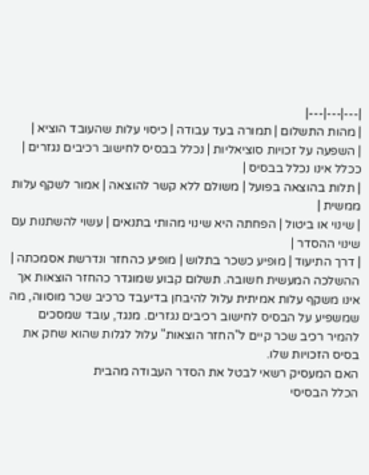|---|---|---|
| מהות התשלום | תמורה בעד עבודה | כיסוי עלות שהעובד הוציא |
| השפעה על זכויות סוציאליות | נכלל בבסיס לחישוב רכיבים נגזרים | ככלל אינו נכלל בבסיס |
| תלות בהוצאה בפועל | משולם ללא קשר להוצאה | אמור לשקף עלות ממשית |
| שינוי או ביטול | הפחתה היא שינוי מהותי בתנאים | עשוי להשתנות עם שינוי ההסדר |
| דרך התיעוד | מופיע כשכר בתלוש | מופיע כהחזר ונדרשת אסמכתה |
ההשלכה המעשית חשובה. תשלום קבוע שמוגדר כהחזר הוצאות אך אינו משקף עלות אמיתית עלול להיבחן בדיעבד כרכיב שכר מוסווה, מה שמשפיע על הבסיס לחישוב רכיבים נגזרים. מנגד, עובד שמסכים להמיר רכיב שכר קיים ל"החזר הוצאות" עלול לגלות שהוא שחק את בסיס הזכויות שלו.
האם המעסיק רשאי לבטל את הסדר העבודה מהבית
הכלל הבסיסי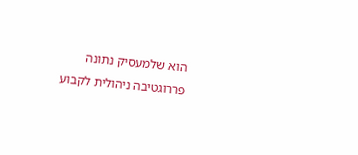הוא שלמעסיק נתונה פררוגטיבה ניהולית לקבוע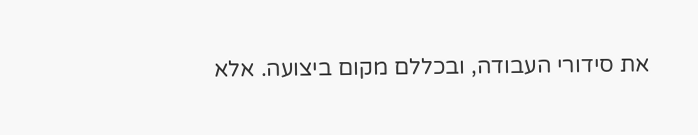את סידורי העבודה, ובכללם מקום ביצועה. אלא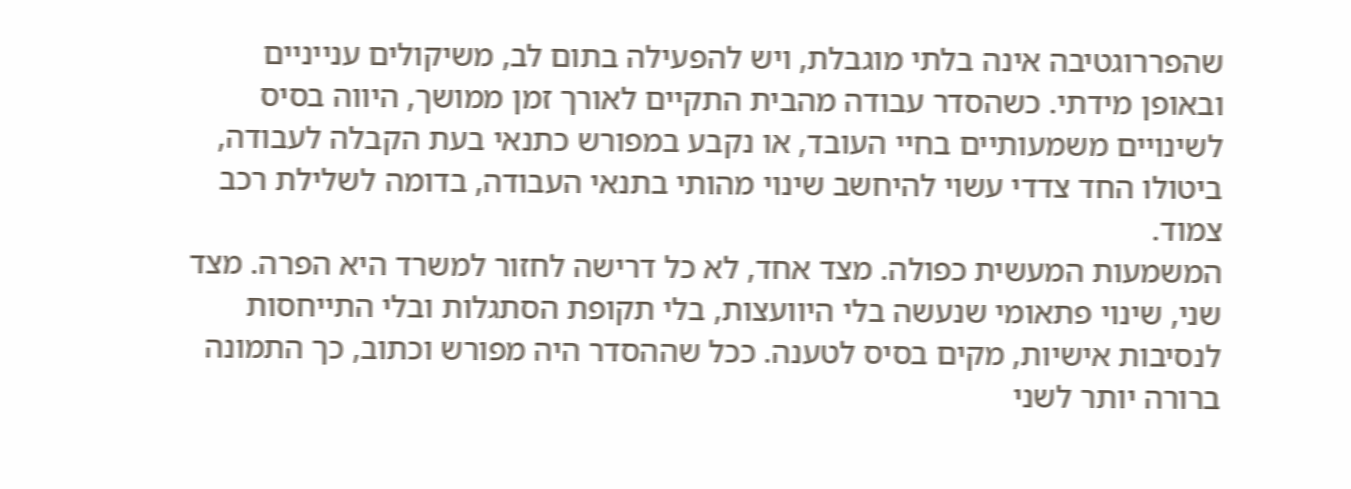שהפררוגטיבה אינה בלתי מוגבלת, ויש להפעילה בתום לב, משיקולים ענייניים ובאופן מידתי. כשהסדר עבודה מהבית התקיים לאורך זמן ממושך, היווה בסיס לשינויים משמעותיים בחיי העובד, או נקבע במפורש כתנאי בעת הקבלה לעבודה, ביטולו החד צדדי עשוי להיחשב שינוי מהותי בתנאי העבודה, בדומה לשלילת רכב צמוד.
המשמעות המעשית כפולה. מצד אחד, לא כל דרישה לחזור למשרד היא הפרה. מצד שני, שינוי פתאומי שנעשה בלי היוועצות, בלי תקופת הסתגלות ובלי התייחסות לנסיבות אישיות, מקים בסיס לטענה. ככל שההסדר היה מפורש וכתוב, כך התמונה ברורה יותר לשני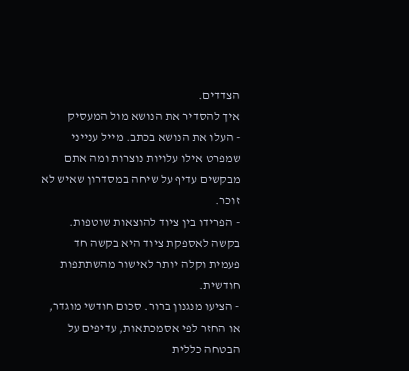הצדדים.
איך להסדיר את הנושא מול המעסיק
- העלו את הנושא בכתב. מייל ענייני שמפרט אילו עלויות נוצרות ומה אתם מבקשים עדיף על שיחה במסדרון שאיש לא זוכר.
- הפרידו בין ציוד להוצאות שוטפות. בקשה לאספקת ציוד היא בקשה חד פעמית וקלה יותר לאישור מהשתתפות חודשית.
- הציעו מנגנון ברור. סכום חודשי מוגדר, או החזר לפי אסמכתאות, עדיפים על הבטחה כללית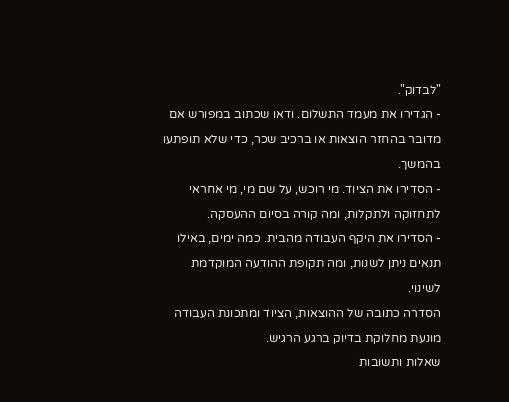"לבדוק".
- הגדירו את מעמד התשלום. ודאו שכתוב במפורש אם מדובר בהחזר הוצאות או ברכיב שכר, כדי שלא תופתעו בהמשך.
- הסדירו את הציוד. מי רוכש, על שם מי, מי אחראי לתחזוקה ולתקלות, ומה קורה בסיום ההעסקה.
- הסדירו את היקף העבודה מהבית. כמה ימים, באילו תנאים ניתן לשנות, ומה תקופת ההודעה המוקדמת לשינוי.
הסדרה כתובה של ההוצאות, הציוד ומתכונת העבודה מונעת מחלוקת בדיוק ברגע הרגיש.
שאלות ותשובות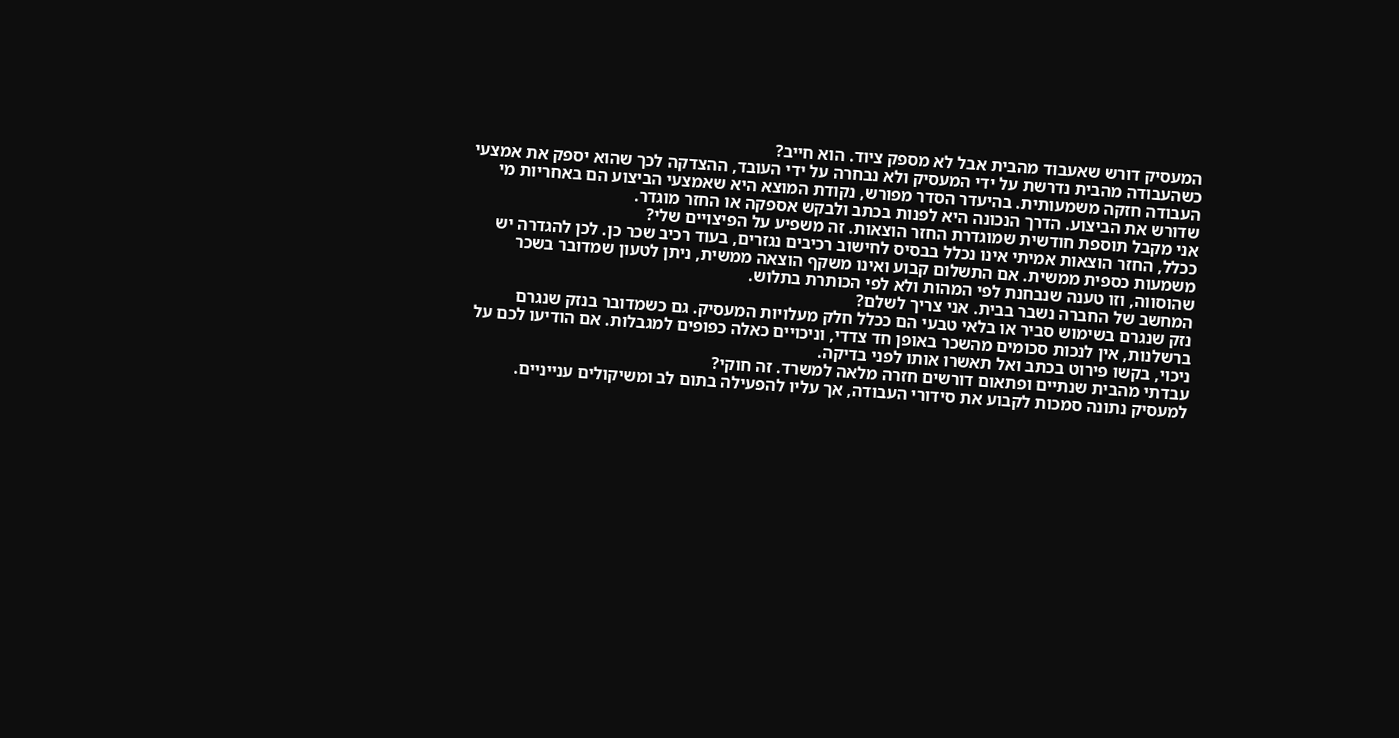המעסיק דורש שאעבוד מהבית אבל לא מספק ציוד. הוא חייב?
כשהעבודה מהבית נדרשת על ידי המעסיק ולא נבחרה על ידי העובד, ההצדקה לכך שהוא יספק את אמצעי העבודה חזקה משמעותית. בהיעדר הסדר מפורש, נקודת המוצא היא שאמצעי הביצוע הם באחריות מי שדורש את הביצוע. הדרך הנכונה היא לפנות בכתב ולבקש אספקה או החזר מוגדר.
אני מקבל תוספת חודשית שמוגדרת החזר הוצאות. זה משפיע על הפיצויים שלי?
ככלל, החזר הוצאות אמיתי אינו נכלל בבסיס לחישוב רכיבים נגזרים, בעוד רכיב שכר כן. לכן להגדרה יש משמעות כספית ממשית. אם התשלום קבוע ואינו משקף הוצאה ממשית, ניתן לטעון שמדובר בשכר שהוסווה, וזו טענה שנבחנת לפי המהות ולא לפי הכותרת בתלוש.
המחשב של החברה נשבר בבית. אני צריך לשלם?
נזק שנגרם בשימוש סביר או בלאי טבעי הם ככלל חלק מעלויות המעסיק. גם כשמדובר בנזק שנגרם ברשלנות, אין לנכות סכומים מהשכר באופן חד צדדי, וניכויים כאלה כפופים למגבלות. אם הודיעו לכם על ניכוי, בקשו פירוט בכתב ואל תאשרו אותו לפני בדיקה.
עבדתי מהבית שנתיים ופתאום דורשים חזרה מלאה למשרד. זה חוקי?
למעסיק נתונה סמכות לקבוע את סידורי העבודה, אך עליו להפעילה בתום לב ומשיקולים ענייניים.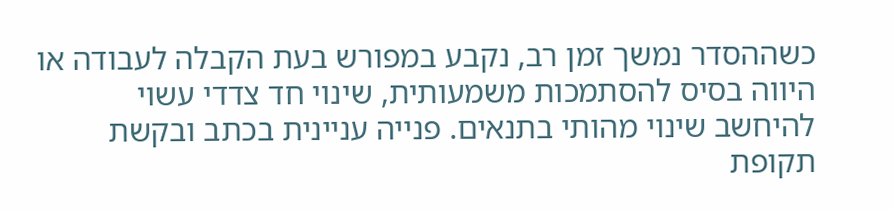כשההסדר נמשך זמן רב, נקבע במפורש בעת הקבלה לעבודה או היווה בסיס להסתמכות משמעותית, שינוי חד צדדי עשוי להיחשב שינוי מהותי בתנאים. פנייה עניינית בכתב ובקשת תקופת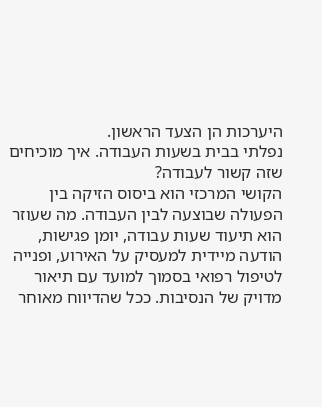היערכות הן הצעד הראשון.
נפלתי בבית בשעות העבודה. איך מוכיחים שזה קשור לעבודה?
הקושי המרכזי הוא ביסוס הזיקה בין הפעולה שבוצעה לבין העבודה. מה שעוזר הוא תיעוד שעות עבודה, יומן פגישות, הודעה מיידית למעסיק על האירוע, ופנייה לטיפול רפואי בסמוך למועד עם תיאור מדויק של הנסיבות. ככל שהדיווח מאוחר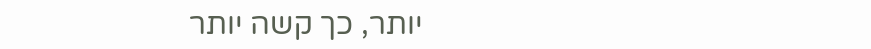יותר, כך קשה יותר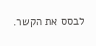לבסס את הקשר.